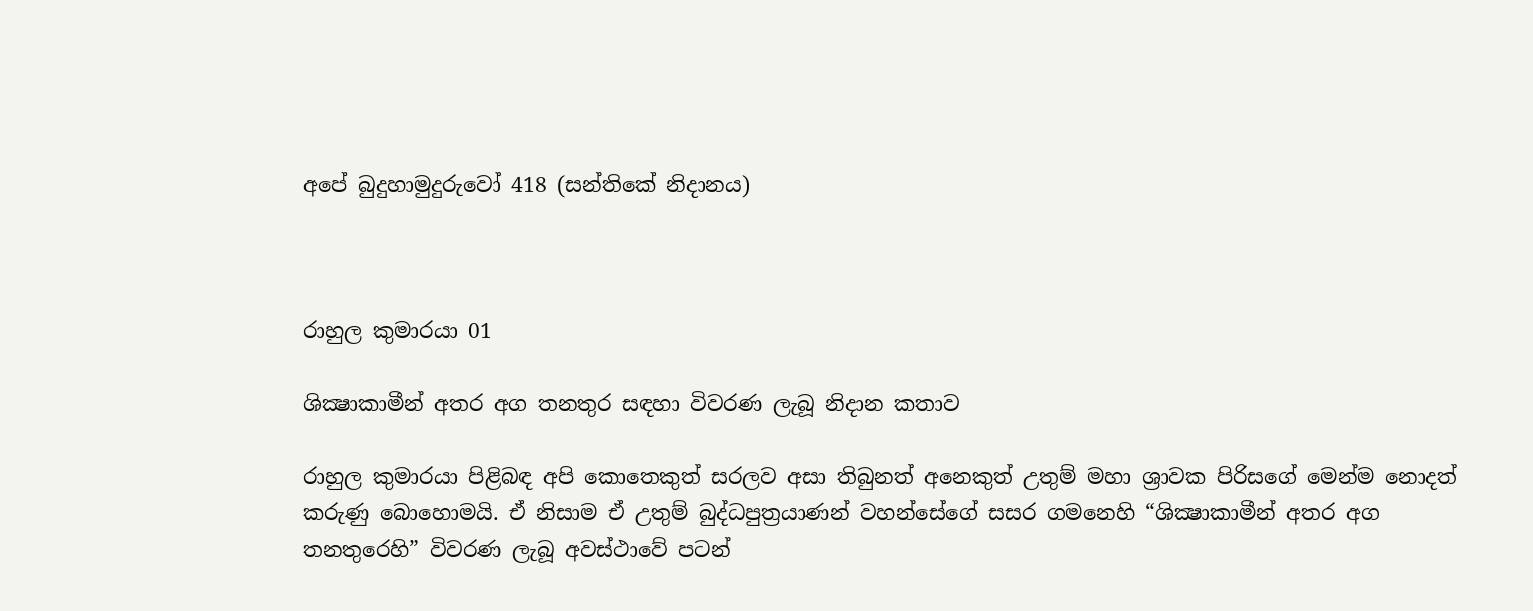අපේ බුදුහාමුදුරුවෝ 418 (සන්තිකේ නිදානය)



රාහුල කුමාරයා 01

ශික්‍ෂාකාමීන් අතර අග තනතුර සඳහා විවරණ ලැබූ නිදාන කතාව

රාහුල කුමාරයා පිළිබඳ අපි කොතෙකුත් සරලව අසා තිබුනත් අනෙකුත් උතුම් මහා ශ්‍රාවක පිරිසගේ මෙන්ම නොදත් කරුණු බොහොමයි. ඒ නිසාම ඒ උතුම් බුද්ධපුත්‍රයාණන් වහන්සේගේ සසර ගමනෙහි “ශික්‍ෂාකාමීන් අතර අග තනතුරෙහි” විවරණ ලැබූ අවස්ථාවේ පටන්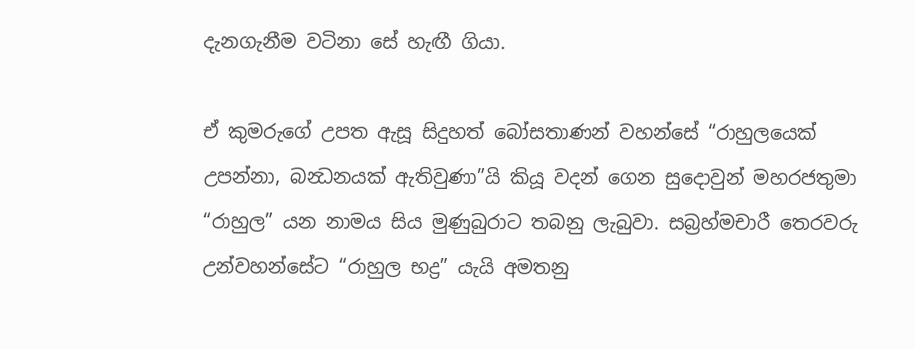දැනගැනීම වටිනා සේ හැඟී ගියා.

ඒ කුමරුගේ උපත ඇසූ සිදුහත් බෝසතාණන් වහන්සේ “රාහුලයෙක් උපන්නා, බන්‍ධනයක් ඇතිවුණා”යි කියූ වදන් ගෙන සුදොවුන් මහරජතුමා “රාහුල” යන නාමය සිය මුණුබුරාට තබනු ලැබුවා. සබ්‍රහ්මචාරී තෙරවරු උන්වහන්සේට “රාහුල භද්‍ර” යැයි අමතනු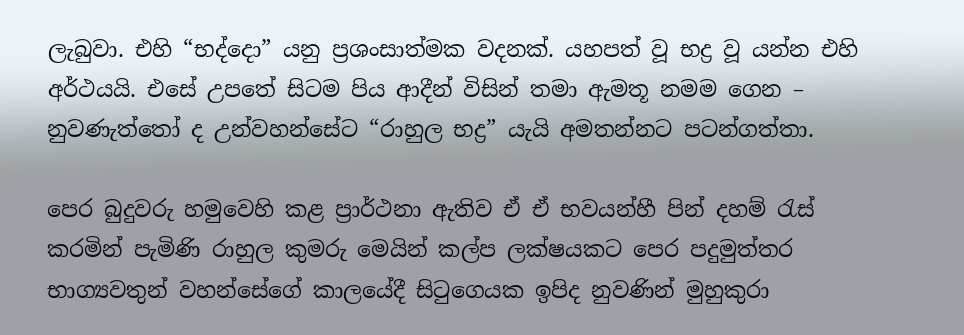ලැබුවා. එහි “භද්දො” යනු ප්‍රශංසාත්මක වදනක්. යහපත් වූ භද්‍ර වූ යන්න එහි අර්ථයයි. එසේ උපතේ සිටම පිය ආදීන් විසින් තමා ඇමතූ නමම ගෙන – නුවණැත්තෝ ද උන්වහන්සේට “රාහුල භද්‍ර” යැයි අමතන්නට පටන්ගත්තා.

පෙර බුදුවරු හමුවෙහි කළ ප්‍රාර්ථනා ඇතිව ඒ ඒ භවයන්හී පින් දහම් රැස් කරමින් පැමිණි රාහුල කුමරු මෙයින් කල්ප ලක්ෂයකට පෙර පදුමුත්තර භාග්‍යවතුන් වහන්සේගේ කාලයේදී සිටුගෙයක ඉපිද නුවණින් මුහුකුරා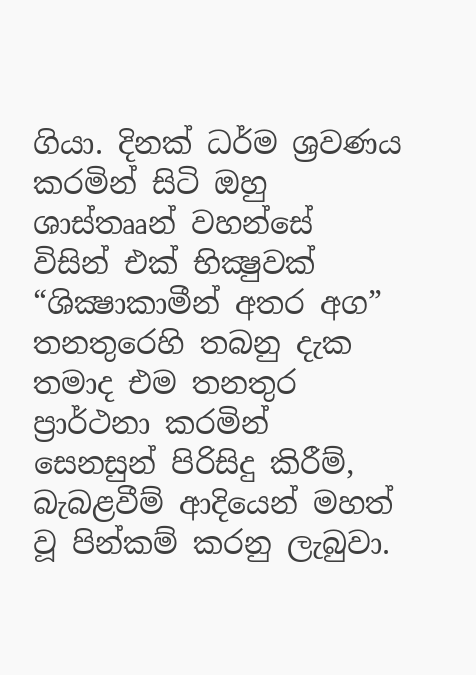ගියා. දිනක් ධර්ම ශ්‍රවණය කරමින් සිටි ඔහු ශාස්තෲන් වහන්සේ විසින් එක් භික්‍ෂුවක් “ශික්‍ෂාකාමීන් අතර අග” තනතුරෙහි තබනු දැක තමාද එම තනතුර ප්‍රාර්ථනා කරමින් සෙනසුන් පිරිසිදු කිරීම්, බැබළවීම් ආදියෙන් මහත් වූ පින්කම් කරනු ලැබුවා.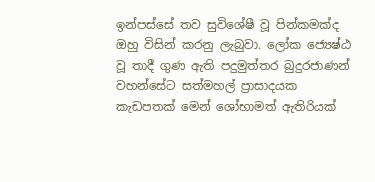ඉන්පස්සේ තව සුවිශේෂී වූ පින්කමක්ද ඔහු විසින් කරනු ලැබුවා. ලෝක ජ්‍යෙෂ්ඨ වූ තාදී ගුණ ඇති පදුමුත්තර බුදුරජාණන් වහන්සේට සත්මහල් ප්‍රාසාදයක කැඩපතක් මෙන් ශෝභාමත් ඇතිරියක්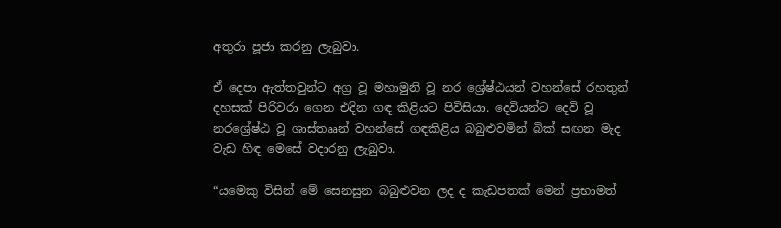අතුරා පූජා කරනු ලැබුවා.

ඒ දෙපා ඇත්තවුන්ට අග්‍ර වූ මහාමුනි වූ නර ශ්‍රේෂ්ඨයන් වහන්සේ රහතුන් දහසක් පිරිවරා ගෙන එදින ගඳ කිළියට පිවිසියා. දෙවියන්ට දෙවි වූ නරශ්‍රේෂ්ඨ වූ ශාස්තෲන් වහන්සේ ගඳකිළිය බබුළුවමින් බික් සඟන මැද වැඩ හිඳ මෙසේ වදාරනු ලැබුවා.

“යමෙකු විසින් මේ සෙනසුන බබුළුවන ලද ද කැඩපතක් මෙන් ප්‍රභාමත්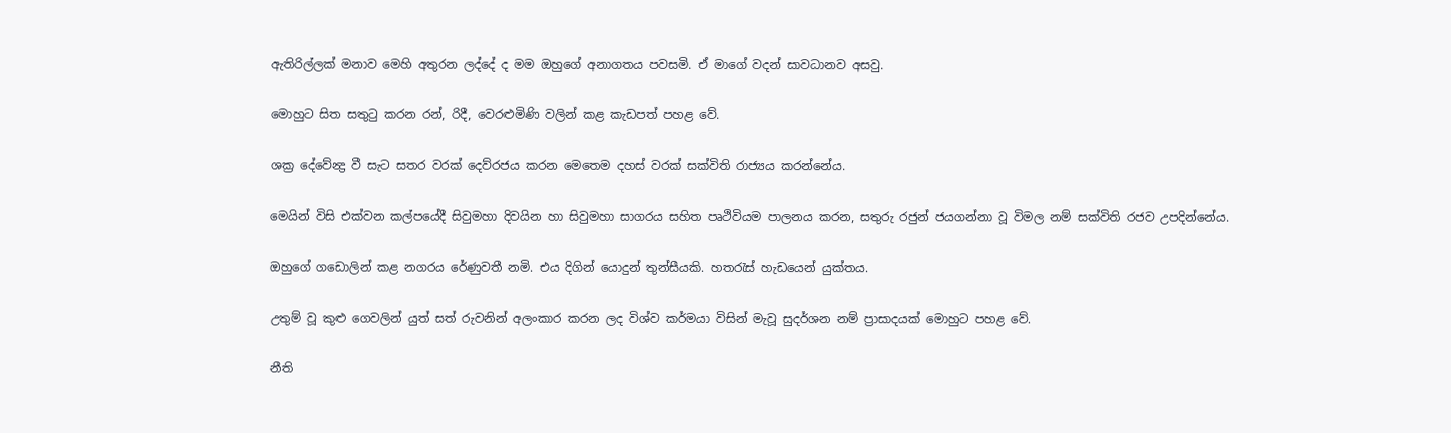ඇතිරිල්ලක් මනාව මෙහි අතුරන ලද්දේ ද මම ඔහුගේ අනාගතය පවසමි. ඒ මාගේ වදන් සාවධානව අසවු.

මොහුට සිත සතුටු කරන රන්, රිදී, වෙරළුමිණි වලින් කළ කැඩපත් පහළ වේ.

ශක්‍ර දේවේන්‍ද්‍ර වී සැට සතර වරක් දෙව්රජය කරන මෙතෙම දහස් වරක් සක්විති රාජ්‍යය කරන්නේය.

මෙයින් විසි එක්වන කල්පයේදී සිවුමහා දිවයින හා සිවුමහා සාගරය සහිත පෘථිවියම පාලනය කරන, සතුරු රජුන් ජයගන්නා වූ විමල නම් සක්විති රජව උපදින්නේය.

ඔහුගේ ගඩොලින් කළ නගරය රේණුවතී නමි. එය දිගින් යොදුන් තුන්සීයකි. හතරැස් හැඩයෙන් යුක්තය.

උතුම් වූ කුළු ගෙවලින් යුත් සත් රුවනින් අලංකාර කරන ලද විශ්ව කර්මයා විසින් මැවූ සුදර්ශන නම් ප්‍රාසාදයක් මොහුට පහළ වේ.

නීති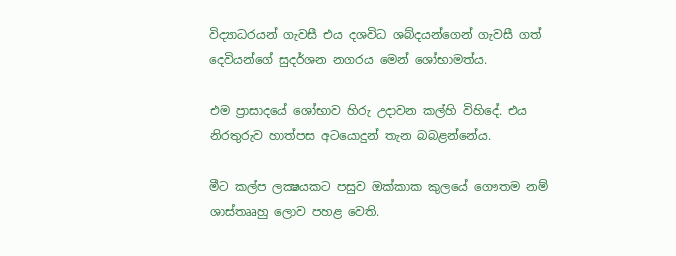විද්‍යාධරයන් ගැවසී එය දශවිධ ශබ්දයන්ගෙන් ගැවසී ගත් දෙවියන්ගේ සුදර්ශන නගරය මෙන් ශෝභාමත්ය.

එම ප්‍රාසාදයේ ශෝභාව හිරු උදාවන කල්හි විහිදේ. එය නිරතුරුව හාත්පස අටයොදුන් තැන බබළන්නේය.

මීට කල්ප ලක්‍ෂයකට පසුව ඔක්කාක කුලයේ ගෞතම නම් ශාස්තෲහු ලොව පහළ වෙති.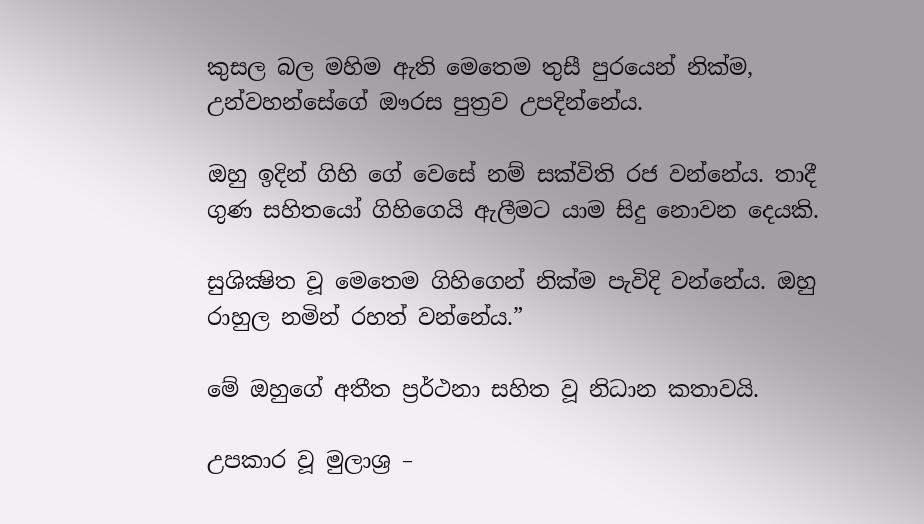කුසල බල මහිම ඇති මෙතෙම තුසී පුරයෙන් නික්ම, උන්වහන්සේගේ ඖරස පුත්‍රව උපදින්නේය.

ඔහු ඉදින් ගිහි ගේ වෙසේ නම් සක්විති රජ වන්නේය. තාදී ගුණ සහිතයෝ ගිහිගෙයි ඇලීමට යාම සිදු නොවන දෙයකි.

සුශික්‍ෂිත වූ මෙතෙම ගිහිගෙන් නික්ම පැවිදි වන්නේය. ඔහු රාහුල නමින් රහත් වන්නේය.”

මේ ඔහුගේ අතීත ප්‍රර්ථනා සහිත වූ නිධාන කතාවයි.

උපකාර වූ මුලාශ්‍ර –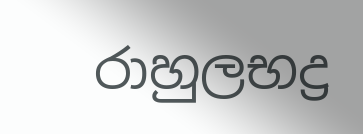රාහුලභද්‍ර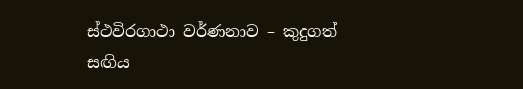ස්ථවිරගාථා වර්ණනාව – කුදුගත් සඟිය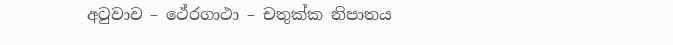අටුවාව – ථේරගාථා – චතුක්ක නිපාතය